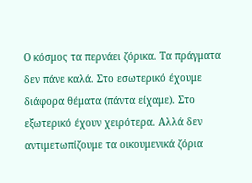Ο κόσμος τα περνάει ζόρικα. Τα πράγματα δεν πάνε καλά. Στο εσωτερικό έχουμε διάφορα θέματα (πάντα είχαμε). Στο εξωτερικό έχουν χειρότερα. Αλλά δεν αντιμετωπίζουμε τα οικουμενικά ζόρια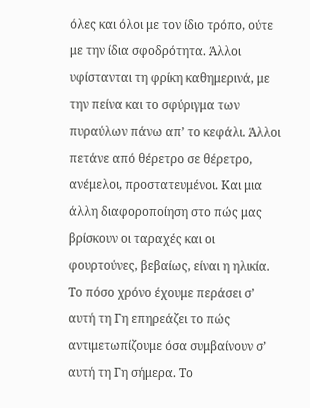όλες και όλοι με τον ίδιο τρόπο, ούτε με την ίδια σφοδρότητα. Άλλοι υφίστανται τη φρίκη καθημερινά, με την πείνα και το σφύριγμα των πυραύλων πάνω απ’ το κεφάλι. Άλλοι πετάνε από θέρετρο σε θέρετρο, ανέμελοι, προστατευμένοι. Και μια άλλη διαφοροποίηση στο πώς μας βρίσκουν οι ταραχές και οι φουρτούνες, βεβαίως, είναι η ηλικία. Το πόσο χρόνο έχουμε περάσει σ’ αυτή τη Γη επηρεάζει το πώς αντιμετωπίζουμε όσα συμβαίνουν σ’ αυτή τη Γη σήμερα. Το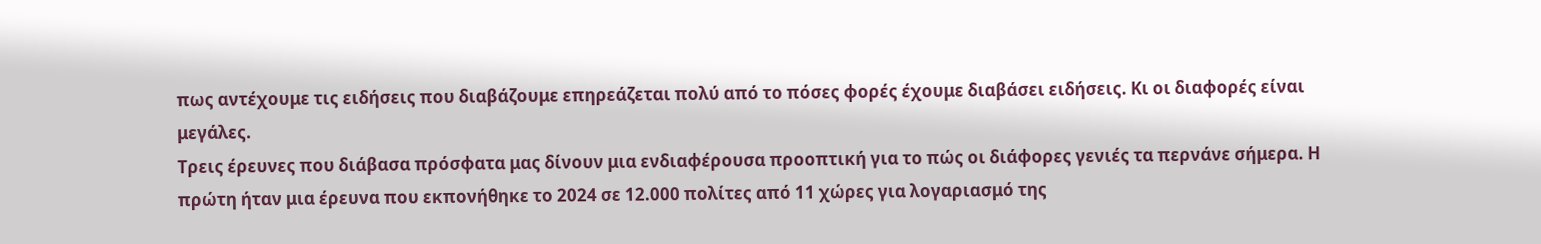πως αντέχουμε τις ειδήσεις που διαβάζουμε επηρεάζεται πολύ από το πόσες φορές έχουμε διαβάσει ειδήσεις. Κι οι διαφορές είναι μεγάλες.
Τρεις έρευνες που διάβασα πρόσφατα μας δίνουν μια ενδιαφέρουσα προοπτική για το πώς οι διάφορες γενιές τα περνάνε σήμερα. Η πρώτη ήταν μια έρευνα που εκπονήθηκε το 2024 σε 12.000 πολίτες από 11 χώρες για λογαριασμό της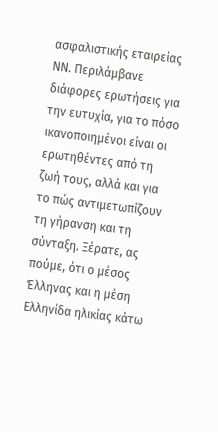ασφαλιστικής εταιρείας ΝΝ. Περιλάμβανε διάφορες ερωτήσεις για την ευτυχία, για το πόσο ικανοποιημένοι είναι οι ερωτηθέντες από τη ζωή τους, αλλά και για το πώς αντιμετωπίζουν τη γήρανση και τη σύνταξη. Ξέρατε, ας πούμε, ότι ο μέσος Έλληνας και η μέση Ελληνίδα ηλικίας κάτω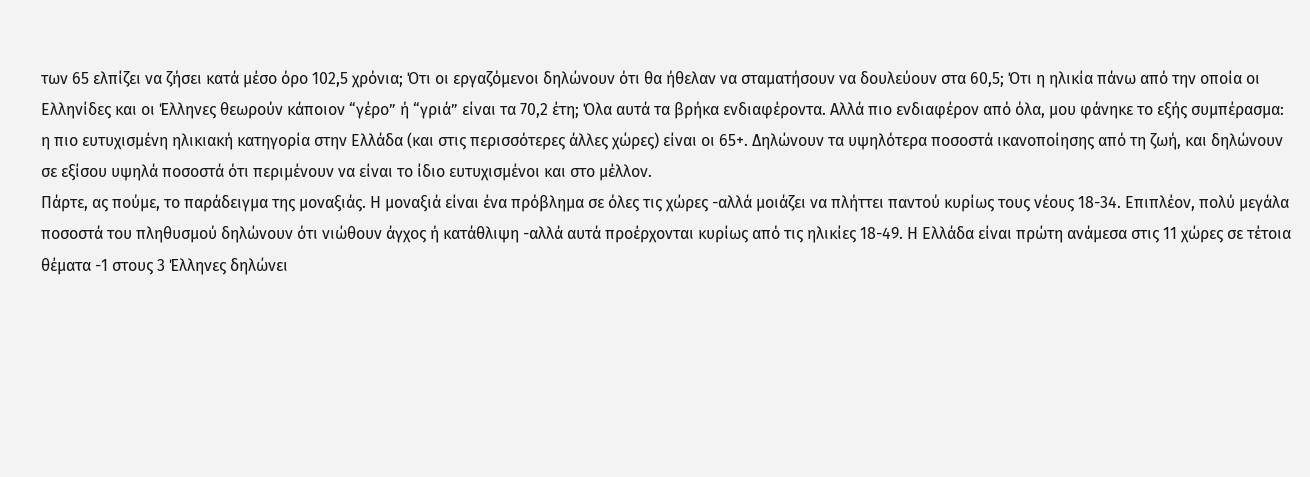των 65 ελπίζει να ζήσει κατά μέσο όρο 102,5 χρόνια; Ότι οι εργαζόμενοι δηλώνουν ότι θα ήθελαν να σταματήσουν να δουλεύουν στα 60,5; Ότι η ηλικία πάνω από την οποία οι Ελληνίδες και οι Έλληνες θεωρούν κάποιον “γέρο” ή “γριά” είναι τα 70,2 έτη; Όλα αυτά τα βρήκα ενδιαφέροντα. Αλλά πιο ενδιαφέρον από όλα, μου φάνηκε το εξής συμπέρασμα: η πιο ευτυχισμένη ηλικιακή κατηγορία στην Ελλάδα (και στις περισσότερες άλλες χώρες) είναι οι 65+. Δηλώνουν τα υψηλότερα ποσοστά ικανοποίησης από τη ζωή, και δηλώνουν σε εξίσου υψηλά ποσοστά ότι περιμένουν να είναι το ίδιο ευτυχισμένοι και στο μέλλον.
Πάρτε, ας πούμε, το παράδειγμα της μοναξιάς. Η μοναξιά είναι ένα πρόβλημα σε όλες τις χώρες -αλλά μοιάζει να πλήττει παντού κυρίως τους νέους 18-34. Επιπλέον, πολύ μεγάλα ποσοστά του πληθυσμού δηλώνουν ότι νιώθουν άγχος ή κατάθλιψη -αλλά αυτά προέρχονται κυρίως από τις ηλικίες 18-49. Η Ελλάδα είναι πρώτη ανάμεσα στις 11 χώρες σε τέτοια θέματα -1 στους 3 Έλληνες δηλώνει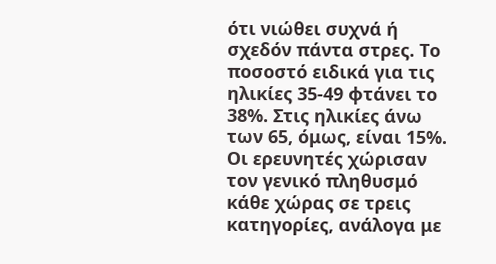ότι νιώθει συχνά ή σχεδόν πάντα στρες. Το ποσοστό ειδικά για τις ηλικίες 35-49 φτάνει το 38%. Στις ηλικίες άνω των 65, όμως, είναι 15%.
Οι ερευνητές χώρισαν τον γενικό πληθυσμό κάθε χώρας σε τρεις κατηγορίες, ανάλογα με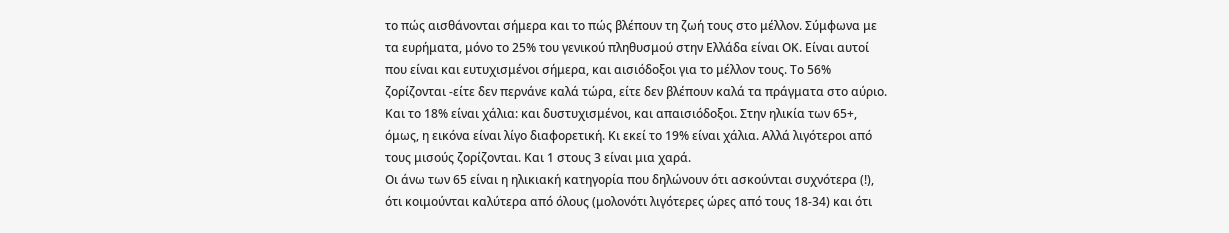το πώς αισθάνονται σήμερα και το πώς βλέπουν τη ζωή τους στο μέλλον. Σύμφωνα με τα ευρήματα, μόνο το 25% του γενικού πληθυσμού στην Ελλάδα είναι ΟΚ. Είναι αυτοί που είναι και ευτυχισμένοι σήμερα, και αισιόδοξοι για το μέλλον τους. Το 56% ζορίζονται -είτε δεν περνάνε καλά τώρα, είτε δεν βλέπουν καλά τα πράγματα στο αύριο. Και το 18% είναι χάλια: και δυστυχισμένοι, και απαισιόδοξοι. Στην ηλικία των 65+, όμως, η εικόνα είναι λίγο διαφορετική. Κι εκεί το 19% είναι χάλια. Αλλά λιγότεροι από τους μισούς ζορίζονται. Και 1 στους 3 είναι μια χαρά.
Οι άνω των 65 είναι η ηλικιακή κατηγορία που δηλώνουν ότι ασκούνται συχνότερα (!), ότι κοιμούνται καλύτερα από όλους (μολονότι λιγότερες ώρες από τους 18-34) και ότι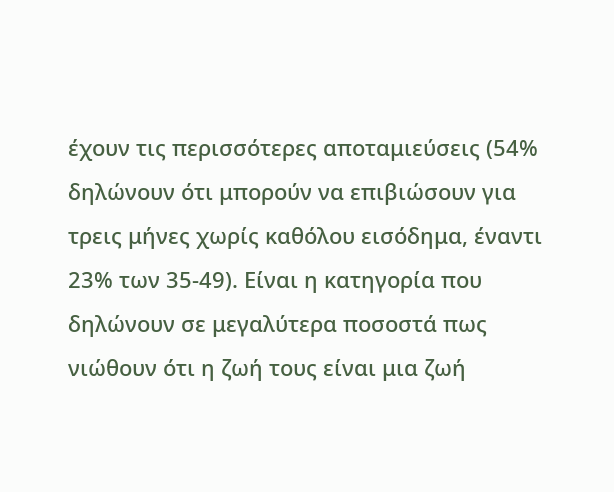έχουν τις περισσότερες αποταμιεύσεις (54% δηλώνουν ότι μπορούν να επιβιώσουν για τρεις μήνες χωρίς καθόλου εισόδημα, έναντι 23% των 35-49). Είναι η κατηγορία που δηλώνουν σε μεγαλύτερα ποσοστά πως νιώθουν ότι η ζωή τους είναι μια ζωή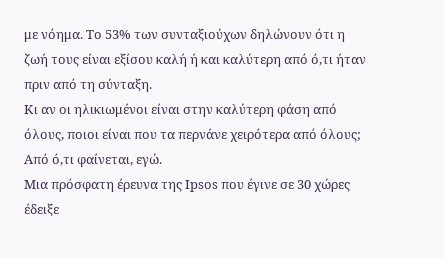με νόημα. Το 53% των συνταξιούχων δηλώνουν ότι η ζωή τους είναι εξίσου καλή ή και καλύτερη από ό,τι ήταν πριν από τη σύνταξη.
Κι αν οι ηλικιωμένοι είναι στην καλύτερη φάση από όλους, ποιοι είναι που τα περνάνε χειρότερα από όλους; Από ό,τι φαίνεται, εγώ.
Μια πρόσφατη έρευνα της Ipsos που έγινε σε 30 χώρες έδειξε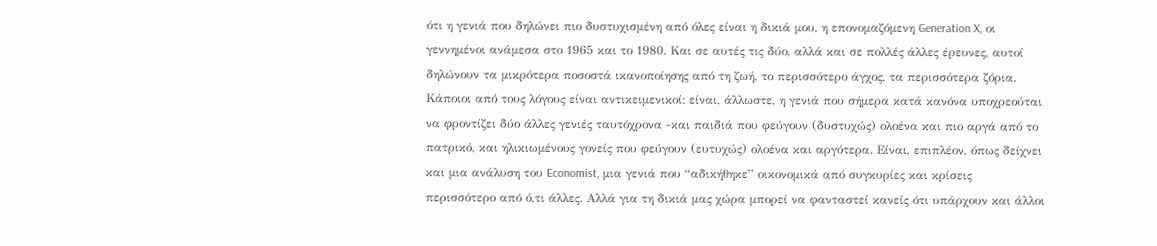ότι η γενιά που δηλώνει πιο δυστυχισμένη από όλες είναι η δικιά μου, η επονομαζόμενη Generation X, οι γεννημένοι ανάμεσα στο 1965 και το 1980. Και σε αυτές τις δύο, αλλά και σε πολλές άλλες έρευνες, αυτοί δηλώνουν τα μικρότερα ποσοστά ικανοποίησης από τη ζωή, το περισσότερο άγχος, τα περισσότερα ζόρια. Κάποιοι από τους λόγους είναι αντικειμενικοί: είναι, άλλωστε, η γενιά που σήμερα κατά κανόνα υποχρεούται να φροντίζει δύο άλλες γενιές ταυτόχρονα -και παιδιά που φεύγουν (δυστυχώς) ολοένα και πιο αργά από το πατρικό, και ηλικιωμένους γονείς που φεύγουν (ευτυχώς) ολοένα και αργότερα. Είναι, επιπλέον, όπως δείχνει και μια ανάλυση του Economist, μια γενιά που “αδικήθηκε” οικονομικά από συγκυρίες και κρίσεις περισσότερο από ό,τι άλλες. Αλλά για τη δικιά μας χώρα μπορεί να φανταστεί κανείς ότι υπάρχουν και άλλοι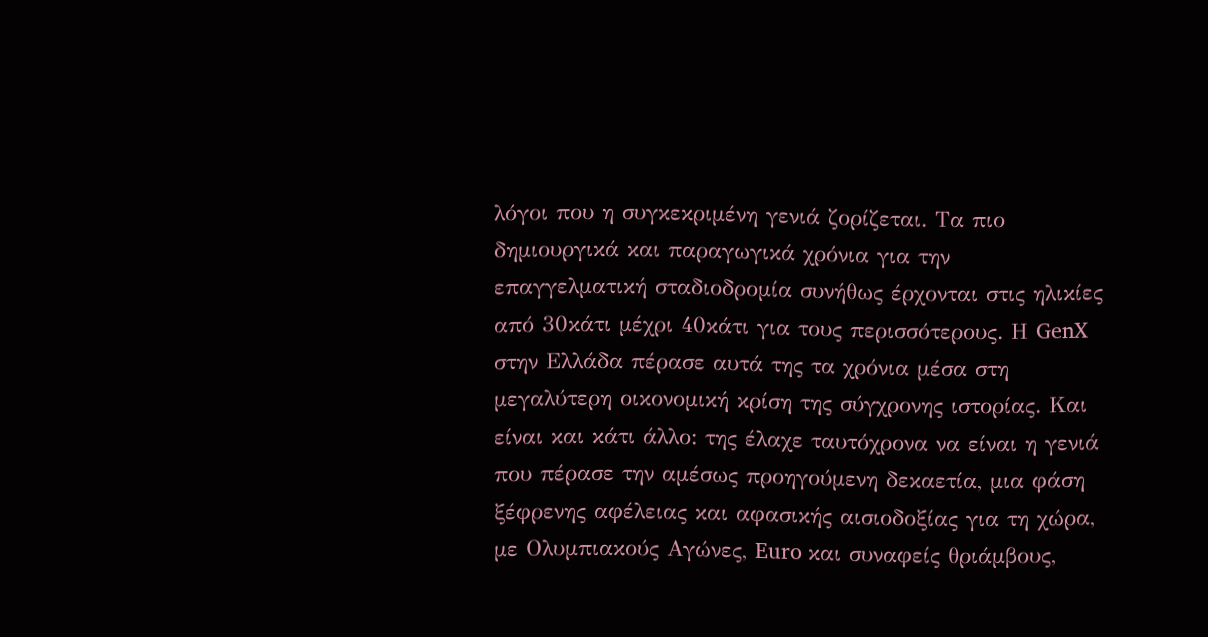λόγοι που η συγκεκριμένη γενιά ζορίζεται. Τα πιο δημιουργικά και παραγωγικά χρόνια για την επαγγελματική σταδιοδρομία συνήθως έρχονται στις ηλικίες από 30κάτι μέχρι 40κάτι για τους περισσότερους. Η GenX στην Ελλάδα πέρασε αυτά της τα χρόνια μέσα στη μεγαλύτερη οικονομική κρίση της σύγχρονης ιστορίας. Και είναι και κάτι άλλο: της έλαχε ταυτόχρονα να είναι η γενιά που πέρασε την αμέσως προηγούμενη δεκαετία, μια φάση ξέφρενης αφέλειας και αφασικής αισιοδοξίας για τη χώρα, με Ολυμπιακούς Αγώνες, Euro και συναφείς θριάμβους,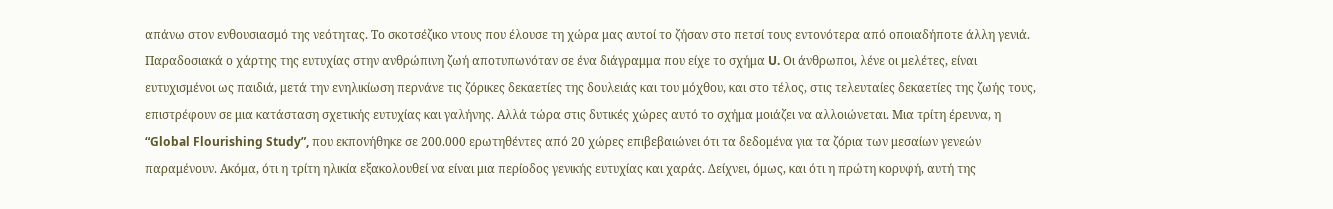απάνω στον ενθουσιασμό της νεότητας. Το σκοτσέζικο ντους που έλουσε τη χώρα μας αυτοί το ζήσαν στο πετσί τους εντονότερα από οποιαδήποτε άλλη γενιά.
Παραδοσιακά ο χάρτης της ευτυχίας στην ανθρώπινη ζωή αποτυπωνόταν σε ένα διάγραμμα που είχε το σχήμα U. Οι άνθρωποι, λένε οι μελέτες, είναι ευτυχισμένοι ως παιδιά, μετά την ενηλικίωση περνάνε τις ζόρικες δεκαετίες της δουλειάς και του μόχθου, και στο τέλος, στις τελευταίες δεκαετίες της ζωής τους, επιστρέφουν σε μια κατάσταση σχετικής ευτυχίας και γαλήνης. Αλλά τώρα στις δυτικές χώρες αυτό το σχήμα μοιάζει να αλλοιώνεται. Μια τρίτη έρευνα, η “Global Flourishing Study”, που εκπονήθηκε σε 200.000 ερωτηθέντες από 20 χώρες επιβεβαιώνει ότι τα δεδομένα για τα ζόρια των μεσαίων γενεών παραμένουν. Ακόμα, ότι η τρίτη ηλικία εξακολουθεί να είναι μια περίοδος γενικής ευτυχίας και χαράς. Δείχνει, όμως, και ότι η πρώτη κορυφή, αυτή της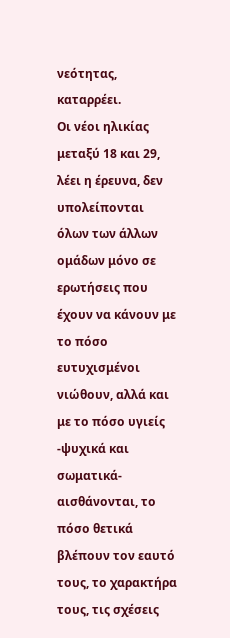νεότητας, καταρρέει.
Οι νέοι ηλικίας μεταξύ 18 και 29, λέει η έρευνα, δεν υπολείπονται όλων των άλλων ομάδων μόνο σε ερωτήσεις που έχουν να κάνουν με το πόσο ευτυχισμένοι νιώθουν, αλλά και με το πόσο υγιείς -ψυχικά και σωματικά- αισθάνονται, το πόσο θετικά βλέπουν τον εαυτό τους, το χαρακτήρα τους, τις σχέσεις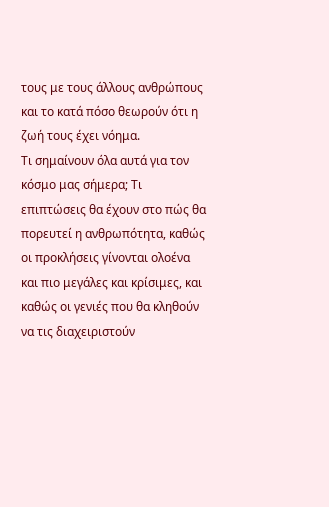τους με τους άλλους ανθρώπους και το κατά πόσο θεωρούν ότι η ζωή τους έχει νόημα.
Τι σημαίνουν όλα αυτά για τον κόσμο μας σήμερα; Τι επιπτώσεις θα έχουν στο πώς θα πορευτεί η ανθρωπότητα, καθώς οι προκλήσεις γίνονται ολοένα και πιο μεγάλες και κρίσιμες, και καθώς οι γενιές που θα κληθούν να τις διαχειριστούν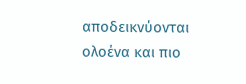αποδεικνύονται ολοένα και πιο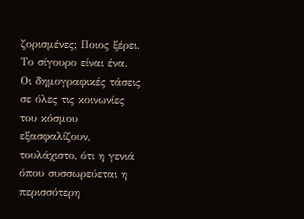ζορισμένες; Ποιος ξέρει. Το σίγουρο είναι ένα. Οι δημογραφικές τάσεις σε όλες τις κοινωνίες του κόσμου εξασφαλίζουν, τουλάχιστο, ότι η γενιά όπου συσσωρεύεται η περισσότερη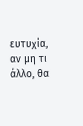ευτυχία, αν μη τι άλλο, θα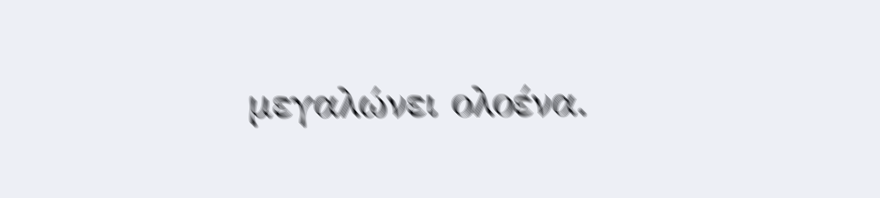μεγαλώνει ολοένα.